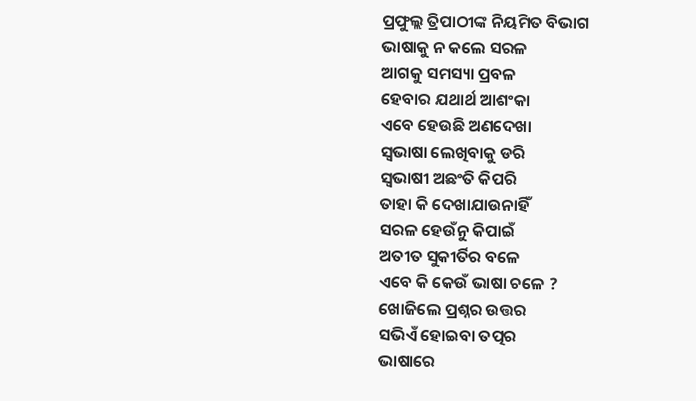ପ୍ରଫୁଲ୍ଲ ତ୍ରିପାଠୀଙ୍କ ନିୟମିତ ବିଭାଗ
ଭାଷାକୁ ନ କଲେ ସରଳ
ଆଗକୁ ସମସ୍ୟା ପ୍ରବଳ
ହେବାର ଯଥାର୍ଥ ଆଶଂକା
ଏବେ ହେଉଛି ଅଣଦେଖା
ସ୍ବଭାଷା ଲେଖିବାକୁ ଡରି
ସ୍ବଭାଷୀ ଅଛଂତି କିପରି
ତାହା କି ଦେଖାଯାଉନାହିଁ
ସରଳ ହେଉଁନୁ କିପାଇଁ
ଅତୀତ ସୁକୀର୍ତିର ବଳେ
ଏବେ କି କେଉଁ ଭାଷା ଚଳେ ?
ଖୋଜିଲେ ପ୍ରଶ୍ନର ଉତ୍ତର
ସଭିଏଁ ହୋଇବା ତତ୍ପର
ଭାଷାରେ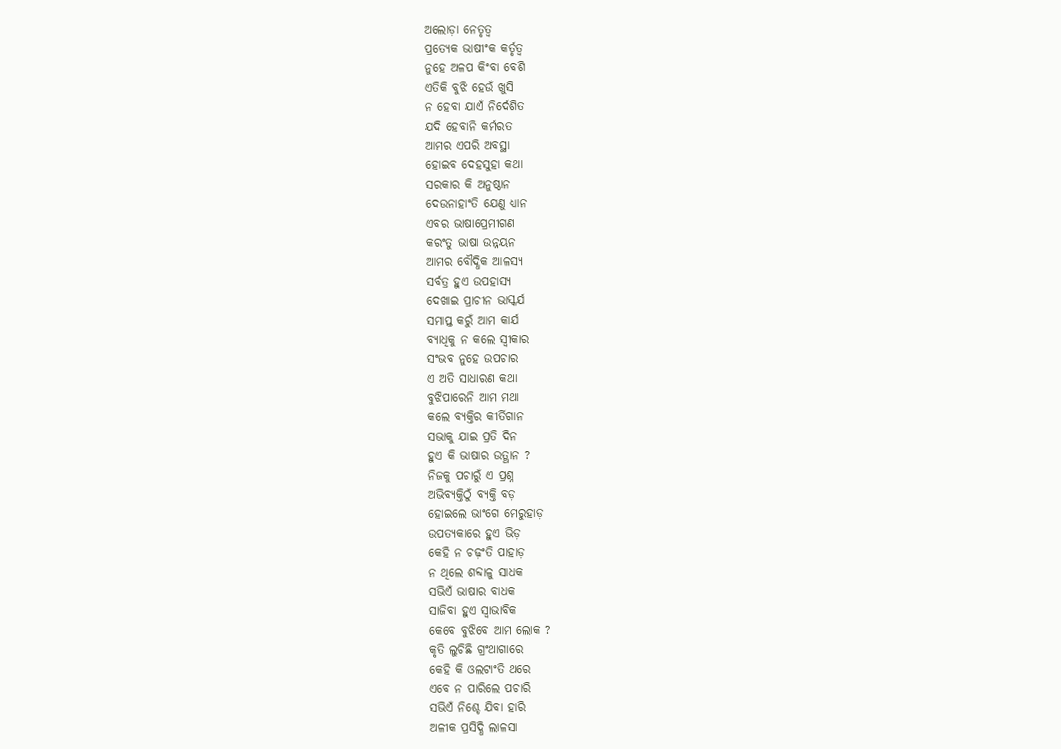ଅଲୋଡ଼ା ନେତୃତ୍ବ
ପ୍ରତ୍ୟେକ ଭାଷୀଂକ କର୍ତୃତ୍ୱ
ନୁହେ ଅଳପ କିଂବା ବେଶି
ଏତିକି ବୁଝି ହେଉଁ ଖୁସି
ନ ହେବା ଯାଏଁ ନିର୍ଦେଶିତ
ଯଦି ହେବାନି କର୍ମରତ
ଆମର ଏପରି ଅବସ୍ଥା
ହୋଇବ ଦେହସୁହା କଥା
ସରକାର କି ଅନୁଷ୍ଠାନ
ଦେଉନାହାଂତି ଯେଣୁ ଧ୍ୟାନ
ଏବର ଭାଷାପ୍ରେମୀଗଣ
କରଂତୁ ଭାଷା ଉନ୍ନୟନ
ଆମର ବୌଦ୍ଧିକ ଆଳସ୍ୟ
ସର୍ବତ୍ର ହୁଏ ଉପହାସ୍ୟ
ଦେଖାଇ ପ୍ରାଚୀନ ଭାସ୍କର୍ଯ
ସମାପ୍ତ କରୁଁ ଆମ କାର୍ଯ
ବ୍ୟାଧିକୁ ନ କଲେ ସ୍ବୀକାର
ସଂଭବ ନୁହେ ଉପଚାର
ଏ ଅତି ସାଧାରଣ କଥା
ବୁଝିପାରେନି ଆମ ମଥା
କଲେ ବ୍ୟକ୍ତିର କୀର୍ତିଗାନ
ସଭାକୁ ଯାଇ ପ୍ରତି ଦିନ
ହୁଏ କି ଭାଷାର ଉତ୍ଥାନ ?
ନିଜକୁ ପଚାରୁଁ ଏ ପ୍ରଶ୍ନ
ଅଭିବ୍ୟକ୍ତିଠୁଁ ବ୍ୟକ୍ତି ବଡ଼
ହୋଇଲେ ଭାଂଗେ ମେରୁହାଡ଼
ଉପତ୍ୟକାରେ ହୁଏ ଭିଡ଼
କେହି ନ ଚଢ଼ଂତି ପାହାଡ଼
ନ ଥିଲେ ଶବ୍ଦାଳୁ ସାଧକ
ସଭିଏଁ ଭାଷାର ବାଧକ
ସାଜିବା ହୁଏ ସ୍ବାଭାବିକ
କେବେ ବୁଝିବେ ଆମ ଲୋକ ?
କୃତି ଲୁଚିଛି ଗ୍ରଂଥାଗାରେ
କେହି କି ଓଲଟାଂତି ଥରେ
ଏବେ ନ ପାରିଲେ ପଚାରି
ସଭିଏଁ ନିଶ୍ଚେ ଯିବା ହାରି
ଅଳୀକ ପ୍ରସିଦ୍ଧି ଲାଳସା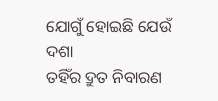ଯୋଗୁଁ ହୋଇଛି ଯେଉଁ ଦଶା
ତହିଁର ଦ୍ରୁତ ନିବାରଣ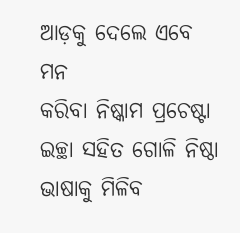ଆଡ଼କୁ ଦେଲେ ଏବେ ମନ
କରିବା ନିଷ୍କାମ ପ୍ରଚେଷ୍ଟା
ଇଚ୍ଛା ସହିତ ଗୋଳି ନିଷ୍ଠା
ଭାଷାକୁ ମିଳିବ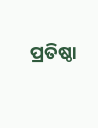ପ୍ରତିଷ୍ଠା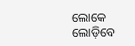ଲୋକେ ଲୋଡ଼ିବେ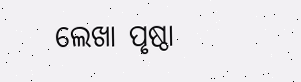ଲେଖା ପୃଷ୍ଠା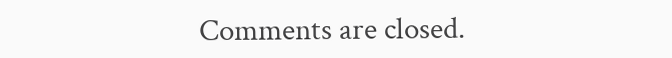Comments are closed.